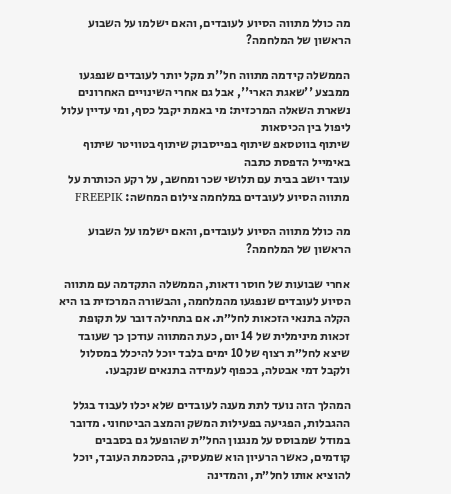מה כולל מתווה הסיוע לעובדים, והאם ישלמו על השבוע הראשון של המלחמה?

הממשלה קידמה מתווה חל''ת מקל יותר לעובדים שנפגעו ממבצע ''שאגת הארי'', אבל גם אחרי השינויים האחרונים נשארת השאלה המרכזית: מי באמת יקבל כסף, ומי עדיין עלול ליפול בין הכיסאות
שיתוף בווטסאפ שיתוף בפייסבוק שיתוף בטוויטר שיתוף באימייל הדפסת כתבה
עובד יושב בבית עם תלושי שכר ומחשב, על רקע הכותרת על מתווה הסיוע לעובדים במלחמה צילום המחשה: FREEPIK

מה כולל מתווה הסיוע לעובדים, והאם ישלמו על השבוע הראשון של המלחמה?

אחרי שבועות של חוסר ודאות, הממשלה התקדמה עם מתווה הסיוע לעובדים שנפגעו מהמלחמה, והבשורה המרכזית בו היא הקלה בתנאי הזכאות לחל״ת. אם בתחילה דובר על תקופת זכאות מינימלית של 14 יום, כעת המתווה עודכן כך שעובד שיצא לחל״ת רצוף של 10 ימים בלבד יוכל להיכלל במסלול ולקבל דמי אבטלה, בכפוף לעמידה בתנאים שנקבעו.

המהלך הזה נועד לתת מענה לעובדים שלא יכלו לעבוד בגלל ההגבלות, הפגיעה בפעילות המשק והמצב הביטחוני. מדובר במודל שמבוסס על מנגנון החל״ת שהופעל גם בסבבים קודמים, כאשר הרעיון הוא שמעסיק, בהסכמת העובד, יוכל להוציא אותו לחל״ת, והמדינה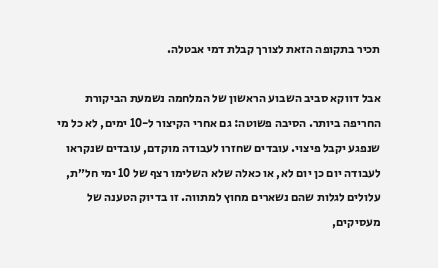תכיר בתקופה הזאת לצורך קבלת דמי אבטלה.

אבל דווקא סביב השבוע הראשון של המלחמה נשמעת הביקורת החריפה ביותר. הסיבה פשוטה: גם אחרי הקיצור ל-10 ימים, לא כל מי שנפגע יקבל פיצוי. עובדים שחזרו לעבודה מוקדם, עובדים שנקראו לעבודה יום כן יום לא, או כאלה שלא השלימו רצף של 10 ימי חל״ת, עלולים לגלות שהם נשארים מחוץ למתווה. זו בדיוק הטענה של מעסיקים,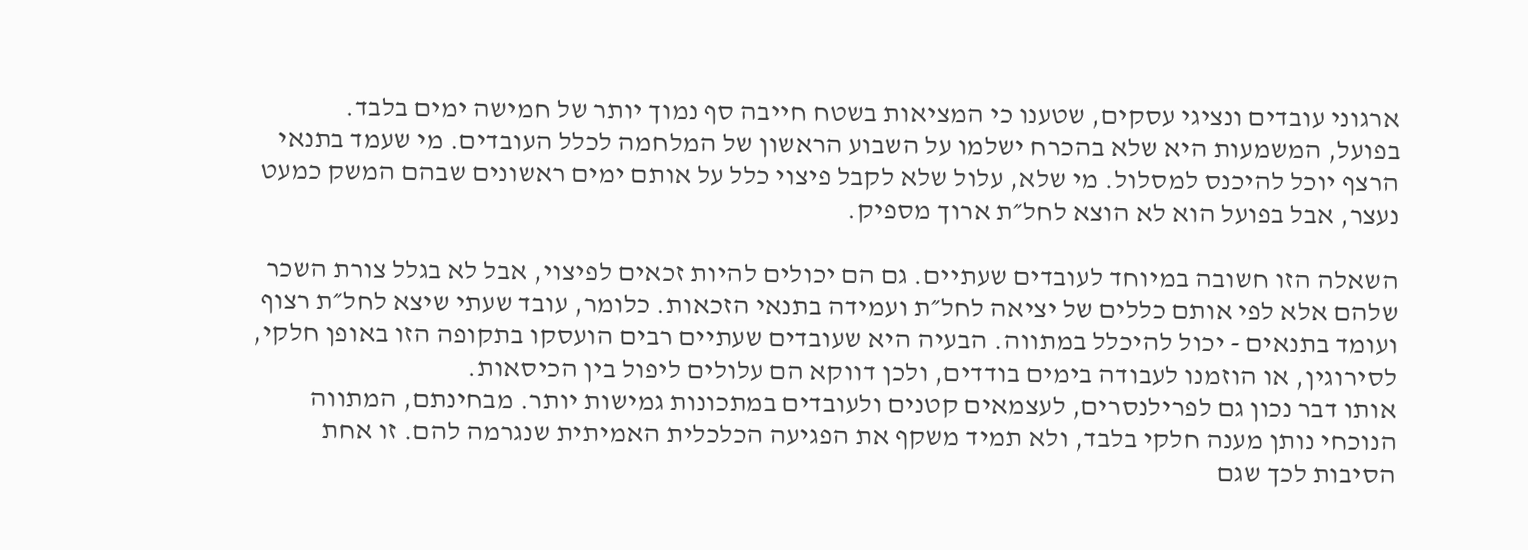ארגוני עובדים ונציגי עסקים, שטענו כי המציאות בשטח חייבה סף נמוך יותר של חמישה ימים בלבד.
בפועל, המשמעות היא שלא בהכרח ישלמו על השבוע הראשון של המלחמה לכלל העובדים. מי שעמד בתנאי הרצף יוכל להיכנס למסלול. מי שלא, עלול שלא לקבל פיצוי כלל על אותם ימים ראשונים שבהם המשק כמעט נעצר, אבל בפועל הוא לא הוצא לחל״ת ארוך מספיק.

השאלה הזו חשובה במיוחד לעובדים שעתיים. גם הם יכולים להיות זכאים לפיצוי, אבל לא בגלל צורת השכר שלהם אלא לפי אותם כללים של יציאה לחל״ת ועמידה בתנאי הזכאות. כלומר, עובד שעתי שיצא לחל״ת רצוף ועומד בתנאים - יכול להיכלל במתווה. הבעיה היא שעובדים שעתיים רבים הועסקו בתקופה הזו באופן חלקי, לסירוגין, או הוזמנו לעבודה בימים בודדים, ולכן דווקא הם עלולים ליפול בין הכיסאות.
אותו דבר נכון גם לפרילנסרים, לעצמאים קטנים ולעובדים במתכונות גמישות יותר. מבחינתם, המתווה הנוכחי נותן מענה חלקי בלבד, ולא תמיד משקף את הפגיעה הכלכלית האמיתית שנגרמה להם. זו אחת הסיבות לכך שגם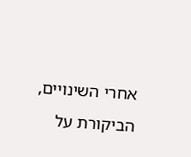אחרי השינויים, הביקורת על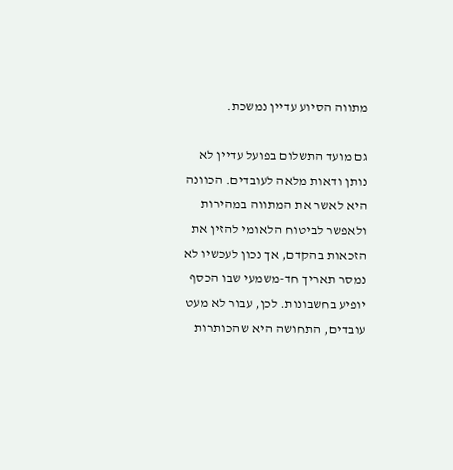מתווה הסיוע עדיין נמשכת.

גם מועד התשלום בפועל עדיין לא נותן ודאות מלאה לעובדים. הכוונה היא לאשר את המתווה במהירות ולאפשר לביטוח הלאומי להזין את הזכאות בהקדם, אך נכון לעכשיו לא נמסר תאריך חד-משמעי שבו הכסף יופיע בחשבונות. לכן, עבור לא מעט עובדים, התחושה היא שהכותרות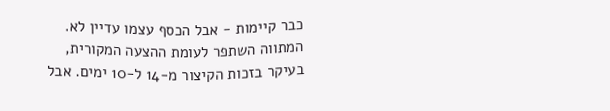כבר קיימות - אבל הכסף עצמו עדיין לא.
המתווה השתפר לעומת ההצעה המקורית, בעיקר בזכות הקיצור מ-14 ל-10 ימים. אבל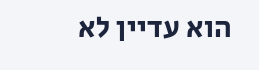הוא עדיין לא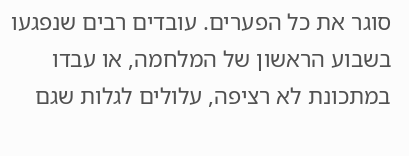סוגר את כל הפערים. עובדים רבים שנפגעו בשבוע הראשון של המלחמה, או עבדו במתכונת לא רציפה, עלולים לגלות שגם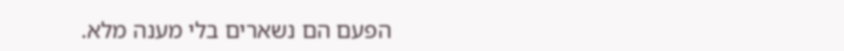הפעם הם נשארים בלי מענה מלא.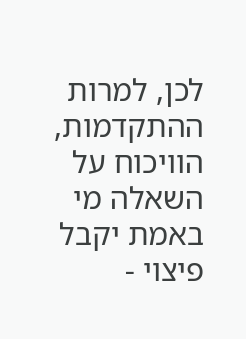לכן, למרות ההתקדמות, הוויכוח על השאלה מי באמת יקבל פיצוי -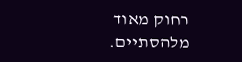רחוק מאוד מלהסתיים.